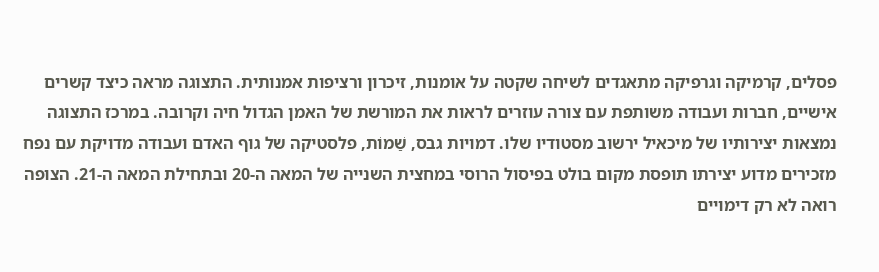פסלים, קרמיקה וגרפיקה מתאגדים לשיחה שקטה על אומנות, זיכרון ורציפות אמנותית. התצוגה מראה כיצד קשרים אישיים, חברות ועבודה משותפת עם צורה עוזרים לראות את המורשת של האמן הגדול חיה וקרובה. במרכז התצוגה נמצאות יצירותיו של מיכאיל ירשוב מסטודיו שלו. דמויות גבס, שַׁמוֹת, פלסטיקה של גוף האדם ועבודה מדויקת עם נפח מזכירים מדוע יצירתו תופסת מקום בולט בפיסול הרוסי במחצית השנייה של המאה ה-20 ובתחילת המאה ה-21. הצופה רואה לא רק דימויים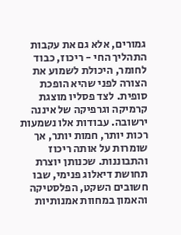גמורים, אלא גם את עקבות התהליך החי - ריכוז, כבוד לחומר, היכולת לשמוע את הצורה לפני שהיא הופכת סופית. לצד פסליו מוצגת קרמיקה וגרפיקה של איננה ירשובה. עבודות אלו נשמעות רכות יותר, חמות יותר, אך שומרות על אותה ריכוז והתבוננות. שכנותן יוצרת תחושת דיאלוג פנימי, שבו חשובים השקט, הפלסטיקה והאמון במחוות אמנותיות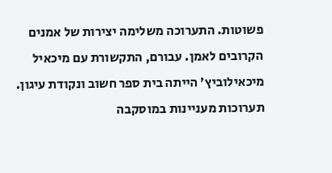פשוטות. התערוכה משלימה יצירות של אמנים הקרובים לאמן. עבורם, התקשורת עם מיכאיל מיכאילוביץ' הייתה בית ספר חשוב ונקודת עיגון. תערוכות מעניינות במוסקבה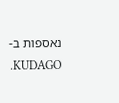נאספות ב-KUDAGO.